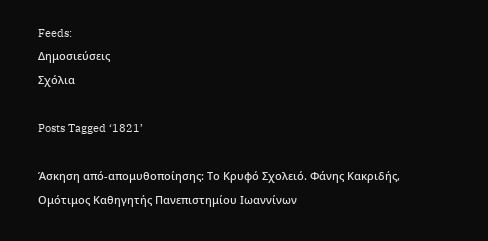Feeds:
Δημοσιεύσεις
Σχόλια

Posts Tagged ‘1821’

Άσκηση από-απομυθοποίησης: Το Κρυφό Σχολειό. Φάνης Κακριδής, Ομότιμος Καθηγητής Πανεπιστημίου Ιωαννίνων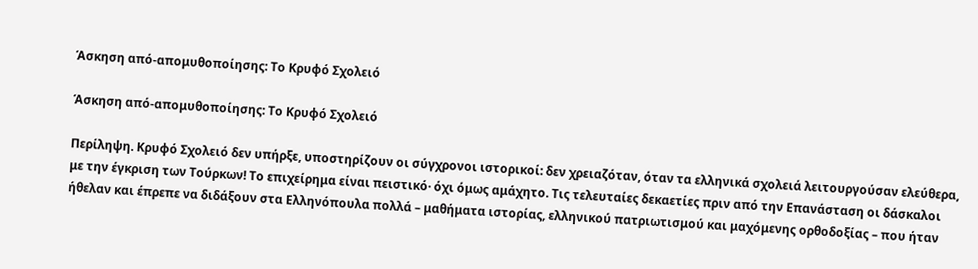Άσκηση από-απομυθοποίησης: Το Κρυφό Σχολειό

Άσκηση από-απομυθοποίησης: Το Κρυφό Σχολειό

Περίληψη. Κρυφό Σχολειό δεν υπήρξε, υποστηρίζουν οι σύγχρονοι ιστορικοί: δεν χρειαζόταν, όταν τα ελληνικά σχολειά λειτουργούσαν ελεύθερα, με την έγκριση των Τούρκων! Το επιχείρημα είναι πειστικό· όχι όμως αμάχητο. Τις τελευταίες δεκαετίες πριν από την Επανάσταση οι δάσκαλοι ήθελαν και έπρεπε να διδάξουν στα Ελληνόπουλα πολλά – μαθήματα ιστορίας, ελληνικού πατριωτισμού και μαχόμενης ορθοδοξίας – που ήταν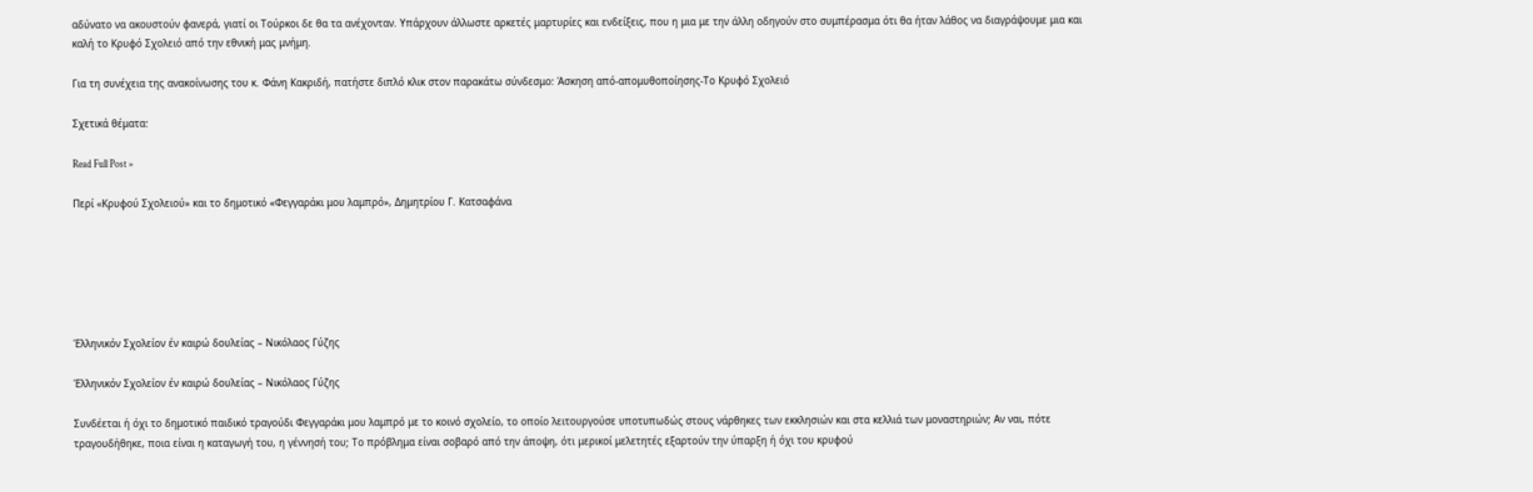αδύνατο να ακουστούν φανερά, γιατί οι Τούρκοι δε θα τα ανέχονταν. Υπάρχουν άλλωστε αρκετές μαρτυρίες και ενδείξεις, που η μια με την άλλη οδηγούν στο συμπέρασμα ότι θα ήταν λάθος να διαγράψουμε μια και καλή το Κρυφό Σχολειό από την εθνική μας μνήμη.

Για τη συνέχεια της ανακοίνωσης του κ. Φάνη Κακριδή, πατήστε διπλό κλικ στον παρακάτω σύνδεσμο: Άσκηση από-απομυθοποίησης-Το Κρυφό Σχολειό

Σχετικά θέματα:

Read Full Post »

Περί «Κρυφού Σχολειού» και το δημοτικό «Φεγγαράκι μου λαμπρό», Δημητρίου Γ. Κατσαφάνα






Έλληνικόν Σχολείον έν καιρώ δουλείας – Νικόλαος Γύζης

Έλληνικόν Σχολείον έν καιρώ δουλείας – Νικόλαος Γύζης

Συνδέεται ή όχι το δημοτικό παιδικό τραγούδι Φεγγαράκι μου λαμπρό με το κοινό σχολείο, το οποίο λειτουργούσε υποτυπωδώς στους νάρθηκες των εκκλησιών και στα κελλιά των μοναστηριών; Αν ναι, πότε τραγουδήθηκε, ποια είναι η καταγωγή του, η γέννησή του; Το πρόβλημα είναι σοβαρό από την άποψη, ότι μερικοί μελετητές εξαρτούν την ύπαρξη ή όχι του κρυφού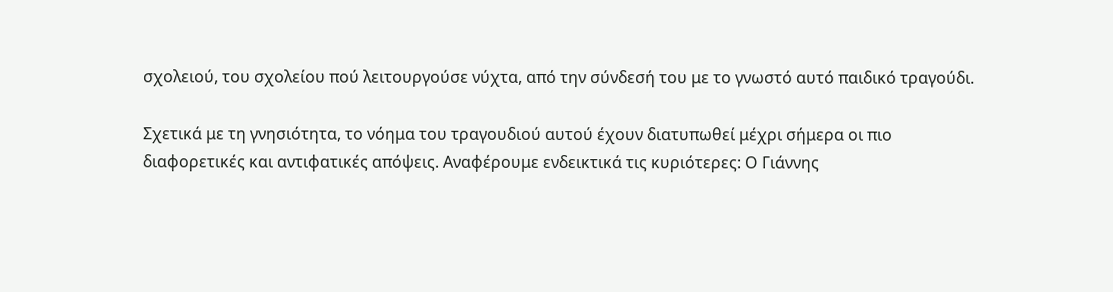σχολειού, του σχολείου πού λειτουργούσε νύχτα, από την σύνδεσή του με το γνωστό αυτό παιδικό τραγούδι.

Σχετικά με τη γνησιότητα, το νόημα του τραγουδιού αυτού έχουν διατυπωθεί μέχρι σήμερα οι πιο διαφορετικές και αντιφατικές απόψεις. Αναφέρουμε ενδεικτικά τις κυριότερες: Ο Γιάννης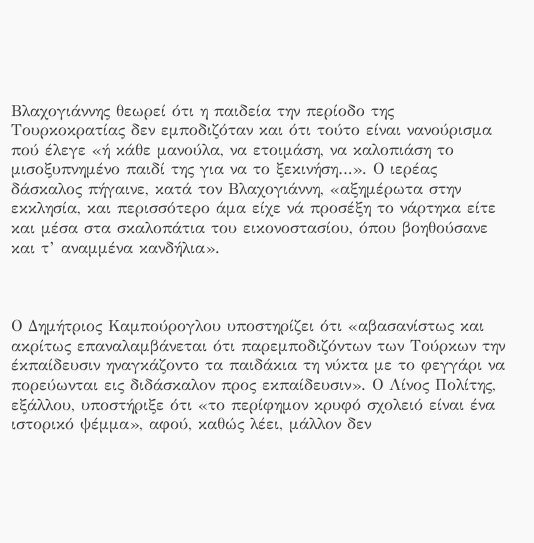Βλαχογιάννης θεωρεί ότι η παιδεία την περίοδο της Τουρκοκρατίας δεν εμποδιζόταν και ότι τούτο είναι νανούρισμα πού έλεγε «ή κάθε μανούλα, να ετοιμάση, να καλοπιάση το μισοξυπνημένο παιδί της για να το ξεκινήση…». Ο ιερέας δάσκαλος πήγαινε, κατά τον Βλαχογιάννη, «αξημέρωτα στην εκκλησία, και περισσότερο άμα είχε νά προσέξη το νάρτηκα είτε και μέσα στα σκαλοπάτια του εικονοστασίου, όπου βοηθούσανε και τ’ αναμμένα κανδήλια».



Ο Δημήτριος Καμπούρογλου υποστηρίζει ότι «αβασανίστως και ακρίτως επαναλαμβάνεται ότι παρεμποδιζόντων των Τούρκων την έκπαίδευσιν ηναγκάζοντο τα παιδάκια τη νύκτα με το φεγγάρι να πορεύωνται εις διδάσκαλον προς εκπαίδευσιν». Ο Λίνος Πολίτης, εξάλλου, υποστήριξε ότι «το περίφημον κρυφό σχολειό είναι ένα ιστορικό ψέμμα», αφού, καθώς λέει, μάλλον δεν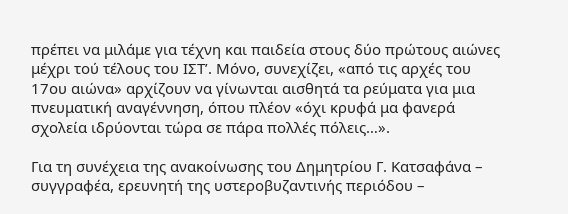πρέπει να μιλάμε για τέχνη και παιδεία στους δύο πρώτους αιώνες μέχρι τού τέλους του ΙΣΤ’. Μόνο, συνεχίζει, «από τις αρχές του 17ου αιώνα» αρχίζουν να γίνωνται αισθητά τα ρεύματα για μια πνευματική αναγέννηση, όπου πλέον «όχι κρυφά μα φανερά σχολεία ιδρύονται τώρα σε πάρα πολλές πόλεις…».

Για τη συνέχεια της ανακοίνωσης του Δημητρίου Γ. Κατσαφάνα – συγγραφέα, ερευνητή της υστεροβυζαντινής περιόδου –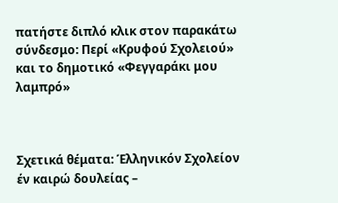πατήστε διπλό κλικ στον παρακάτω σύνδεσμο: Περί «Κρυφού Σχολειού» και το δημοτικό «Φεγγαράκι μου λαμπρό»



Σχετικά θέματα: Έλληνικόν Σχολείον έν καιρώ δουλείας –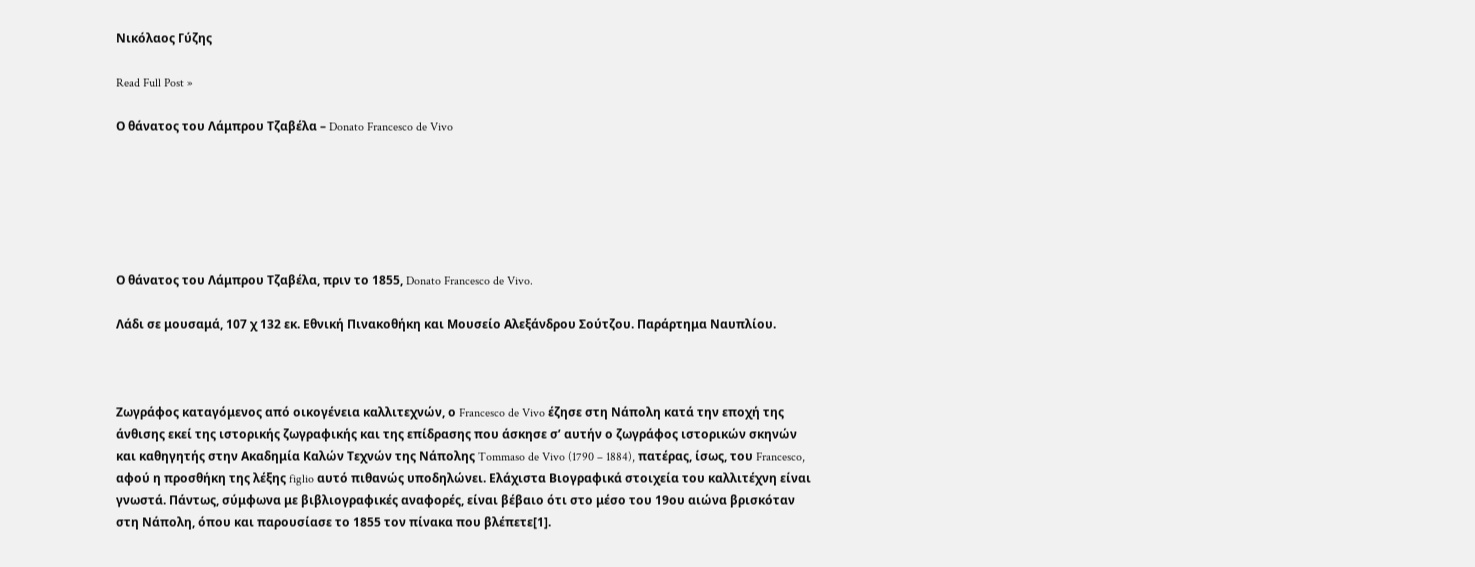Νικόλαος Γύζης

Read Full Post »

Ο θάνατος του Λάμπρου Τζαβέλα – Donato Francesco de Vivo






Ο θάνατος του Λάμπρου Τζαβέλα, πριν το 1855, Donato Francesco de Vivo.

Λάδι σε μουσαμά, 107 χ 132 εκ. Εθνική Πινακοθήκη και Μουσείο Αλεξάνδρου Σούτζου. Παράρτημα Ναυπλίου.



Ζωγράφος καταγόμενος από οικογένεια καλλιτεχνών, ο Francesco de Vivo έζησε στη Νάπολη κατά την εποχή της άνθισης εκεί της ιστορικής ζωγραφικής και της επίδρασης που άσκησε σ’ αυτήν ο ζωγράφος ιστορικών σκηνών και καθηγητής στην Ακαδημία Καλών Τεχνών της Νάπολης Tommaso de Vivo (1790 – 1884), πατέρας, ίσως, του Francesco, αφού η προσθήκη της λέξης figlio αυτό πιθανώς υποδηλώνει. Ελάχιστα Βιογραφικά στοιχεία του καλλιτέχνη είναι γνωστά. Πάντως, σύμφωνα με βιβλιογραφικές αναφορές, είναι βέβαιο ότι στο μέσο του 19ου αιώνα βρισκόταν στη Νάπολη, όπου και παρουσίασε το 1855 τον πίνακα που βλέπετε[1].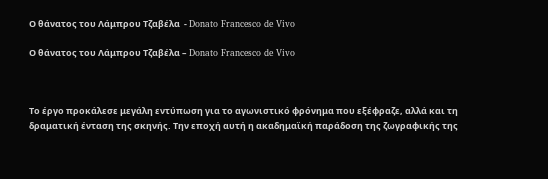Ο θάνατος του Λάμπρου Τζαβέλα  - Donato Francesco de Vivo

Ο θάνατος του Λάμπρου Τζαβέλα – Donato Francesco de Vivo



Το έργο προκάλεσε μεγάλη εντύπωση για το αγωνιστικό φρόνημα που εξέφραζε, αλλά και τη δραματική ένταση της σκηνής. Την εποχή αυτή η ακαδημαϊκή παράδοση της ζωγραφικής της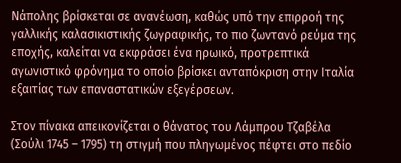Νάπολης βρίσκεται σε ανανέωση, καθώς υπό την επιρροή της γαλλικής καλασικιστικής ζωγραφικής, το πιο ζωντανό ρεύμα της εποχής, καλείται να εκφράσει ένα ηρωικό, προτρεπτικά αγωνιστικό φρόνημα το οποίο βρίσκει ανταπόκριση στην Ιταλία εξαιτίας των επαναστατικών εξεγέρσεων.

Στον πίνακα απεικονίζεται ο θάνατος του Λάμπρου Τζαβέλα (Σούλι 1745 – 1795) τη στιγμή που πληγωμένος πέφτει στο πεδίο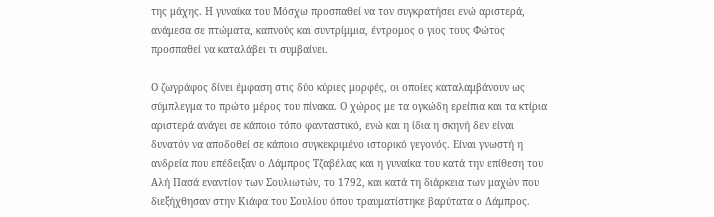της μάχης. Η γυναίκα του Μόσχω προσπαθεί να τον συγκρατήσει ενώ αριστερά, ανάμεσα σε πτώματα, καπνούς και συντρίμμια, έντρομος ο γιος τους Φώτος προσπαθεί να καταλάβει τι συμβαίνει.

Ο ζωγράφος δίνει έμφαση στις δύο κύριες μορφές, οι οποίες καταλαμβάνουν ως σύμπλεγμα το πρώτο μέρος του πίνακα. Ο χώρος με τα ογκώδη ερείπια και τα κτίρια αριστερά ανάγει σε κάποιο τόπο φανταστικό, ενώ και η ίδια η σκηνή δεν είναι δυνατόν να αποδοθεί σε κάποιο συγκεκριμένο ιστορικό γεγονός. Είναι γνωστή η ανδρεία που επέδειξαν ο Λάμπρος Τζαβέλας και η γυναίκα του κατά την επίθεση του Αλή Πασά εναντίον των Σουλιωτών, το 1792, και κατά τη διάρκεια των μαχών που διεξήχθησαν στην Κιάφα του Σουλίου όπου τραυματίστηκε βαρύτατα ο Λάμπρος.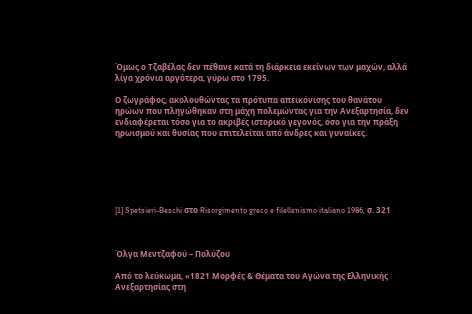Όμως ο Τζαβέλας δεν πέθανε κατά τη διάρκεια εκείνων των μαχών, αλλά λίγα χρόνια αργότερα, γύρω στο 1795.

Ο ζωγράφος, ακολουθώντας τα πρότυπα απεικόνισης του θανάτου ηρώων που πληγώθηκαν στη μάχη πολεμώντας για την Ανεξαρτησία, δεν ενδιαφέρεται τόσο για το ακριβές ιστορικό γεγονός, όσο για την πράξη ηρωισμού και θυσίας που επιτελείται από άνδρες και γυναίκες.






[1] Spetsieri-Beschi στο Risorgimento greco e filellenismo italiano 1986, σ. 321



Όλγα Μεντζαφού – Πολύζου

Από το λεύκωμα, «1821 Μορφές & Θέματα του Αγώνα της Ελληνικής Ανεξαρτησίας στη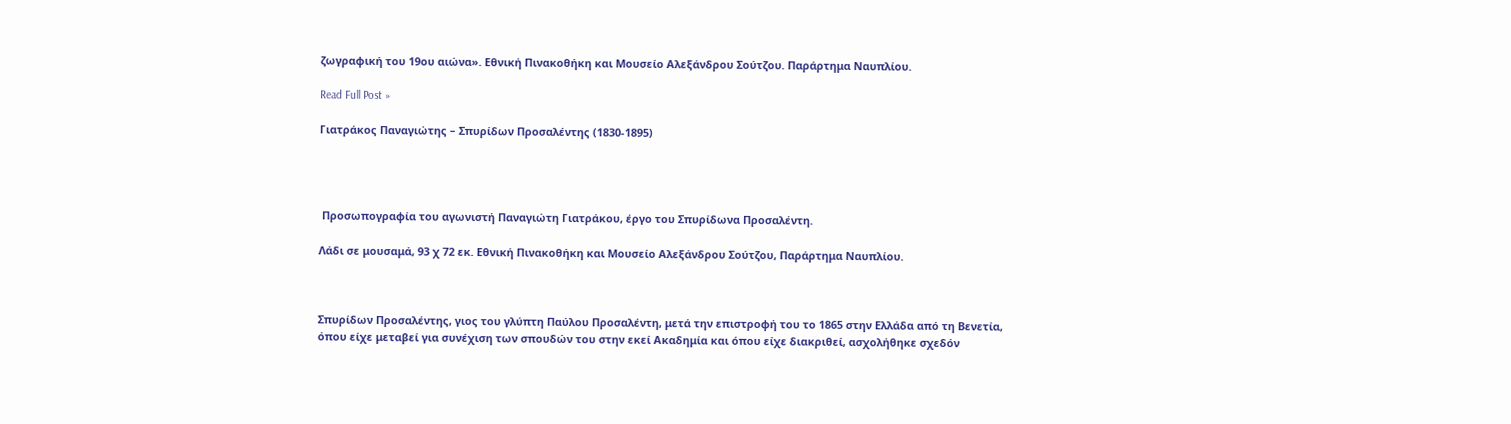ζωγραφική του 19ου αιώνα». Εθνική Πινακοθήκη και Μουσείο Αλεξάνδρου Σούτζου. Παράρτημα Ναυπλίου.

Read Full Post »

Γιατράκος Παναγιώτης – Σπυρίδων Προσαλέντης (1830-1895)




 Προσωπογραφία του αγωνιστή Παναγιώτη Γιατράκου, έργο του Σπυρίδωνα Προσαλέντη.

Λάδι σε μουσαμά, 93 χ 72 εκ. Εθνική Πινακοθήκη και Μουσείο Αλεξάνδρου Σούτζου, Παράρτημα Ναυπλίου.



Σπυρίδων Προσαλέντης, γιος του γλύπτη Παύλου Προσαλέντη, μετά την επιστροφή του το 1865 στην Ελλάδα από τη Βενετία, όπου είχε μεταβεί για συνέχιση των σπουδών του στην εκεί Ακαδημία και όπου είχε διακριθεί, ασχολήθηκε σχεδόν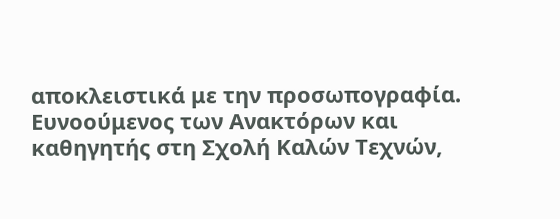αποκλειστικά με την προσωπογραφία. Ευνοούμενος των Ανακτόρων και καθηγητής στη Σχολή Καλών Τεχνών,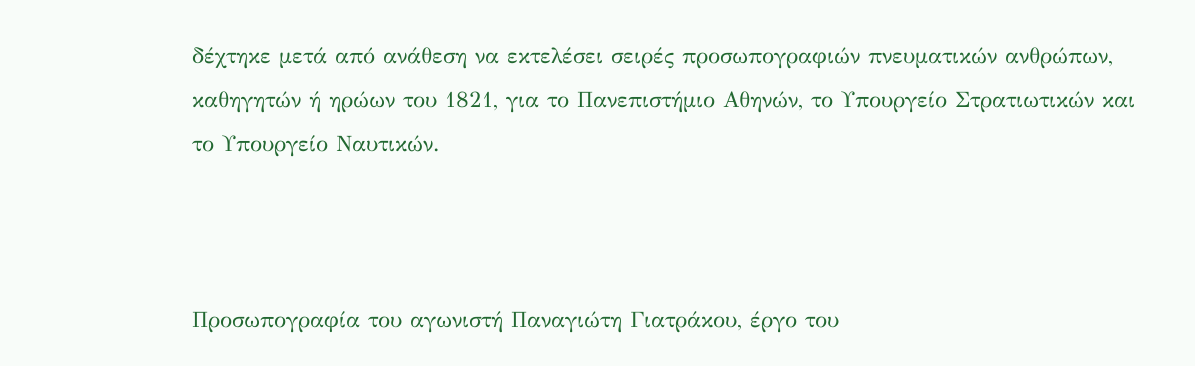δέχτηκε μετά από ανάθεση να εκτελέσει σειρές προσωπογραφιών πνευματικών ανθρώπων, καθηγητών ή ηρώων του 1821, για το Πανεπιστήμιο Αθηνών, το Υπουργείο Στρατιωτικών και το Υπουργείο Ναυτικών.



Προσωπογραφία του αγωνιστή Παναγιώτη Γιατράκου, έργο του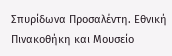Σπυρίδωνα Προσαλέντη. Εθνική Πινακοθήκη και Μουσείο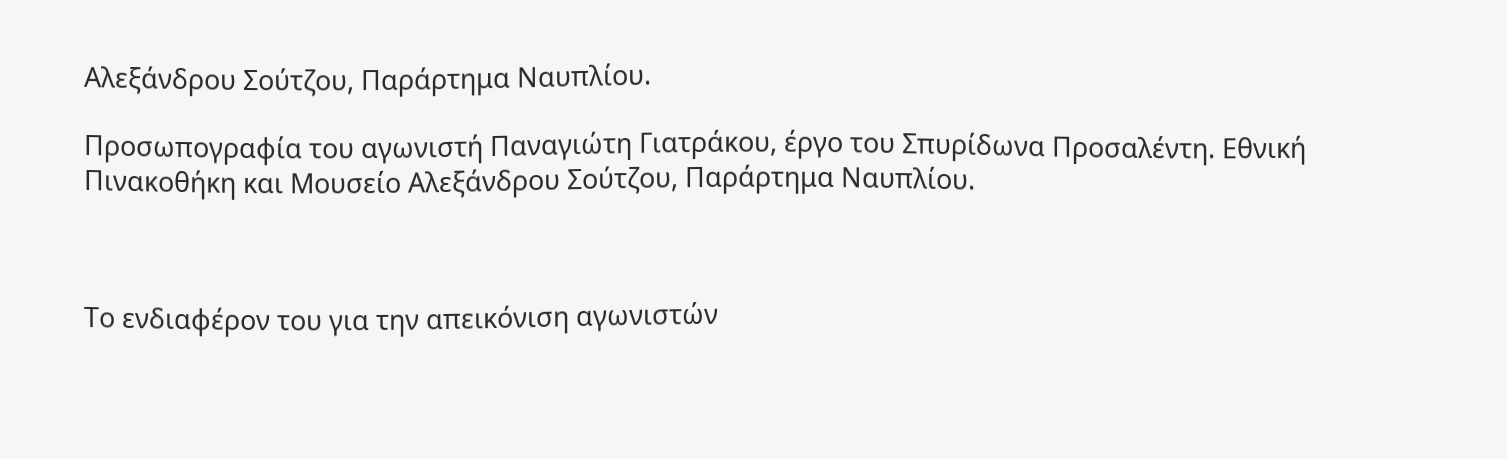Αλεξάνδρου Σούτζου, Παράρτημα Ναυπλίου.

Προσωπογραφία του αγωνιστή Παναγιώτη Γιατράκου, έργο του Σπυρίδωνα Προσαλέντη. Εθνική Πινακοθήκη και Μουσείο Αλεξάνδρου Σούτζου, Παράρτημα Ναυπλίου.



Το ενδιαφέρον του για την απεικόνιση αγωνιστών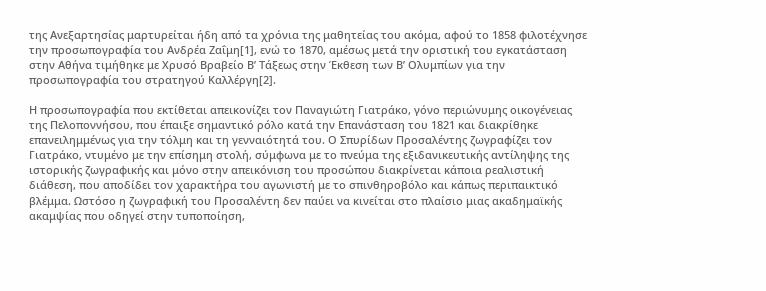της Ανεξαρτησίας μαρτυρείται ήδη από τα χρόνια της μαθητείας του ακόμα, αφού το 1858 φιλοτέχνησε την προσωπογραφία του Ανδρέα Ζαΐμη[1], ενώ το 1870, αμέσως μετά την οριστική του εγκατάσταση στην Αθήνα τιμήθηκε με Χρυσό Βραβείο Β’ Τάξεως στην Έκθεση των Β’ Ολυμπίων για την προσωπογραφία του στρατηγού Καλλέργη[2].

Η προσωπογραφία που εκτίθεται απεικονίζει τον Παναγιώτη Γιατράκο, γόνο περιώνυμης οικογένειας της Πελοποννήσου, που έπαιξε σημαντικό ρόλο κατά την Επανάσταση του 1821 και διακρίθηκε επανειλημμένως για την τόλμη και τη γενναιότητά του. Ο Σπυρίδων Προσαλέντης ζωγραφίζει τον Γιατράκο, ντυμένο με την επίσημη στολή, σύμφωνα με το πνεύμα της εξιδανικευτικής αντίληψης της ιστορικής ζωγραφικής και μόνο στην απεικόνιση του προσώπου διακρίνεται κάποια ρεαλιστική διάθεση, που αποδίδει τον χαρακτήρα του αγωνιστή με το σπινθηροβόλο και κάπως περιπαικτικό βλέμμα. Ωστόσο η ζωγραφική του Προσαλέντη δεν παύει να κινείται στο πλαίσιο μιας ακαδημαϊκής ακαμψίας που οδηγεί στην τυποποίηση,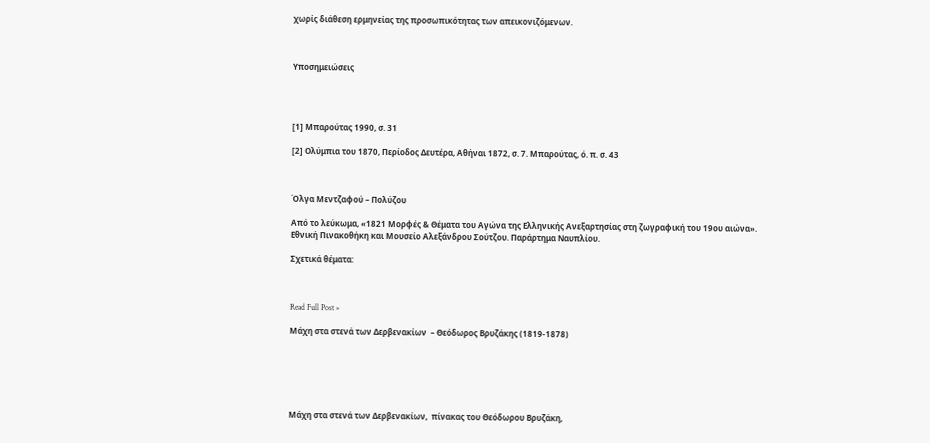χωρίς διάθεση ερμηνείας της προσωπικότητας των απεικονιζόμενων.



Υποσημειώσεις




[1] Μπαρούτας 1990, σ. 31

[2] Ολύμπια του 1870, Περίοδος Δευτέρα, Αθήναι 1872, σ. 7. Μπαρούτας, ό. π. σ. 43



Όλγα Μεντζαφού – Πολύζου

Από το λεύκωμα, «1821 Μορφές & Θέματα του Αγώνα της Ελληνικής Ανεξαρτησίας στη ζωγραφική του 19ου αιώνα». Εθνική Πινακοθήκη και Μουσείο Αλεξάνδρου Σούτζου. Παράρτημα Ναυπλίου.

Σχετικά θέματα:



Read Full Post »

Μάχη στα στενά των Δερβενακίων  – Θεόδωρος Βρυζάκης (1819-1878)






Μάχη στα στενά των Δερβενακίων,  πίνακας του Θεόδωρου Βρυζάκη,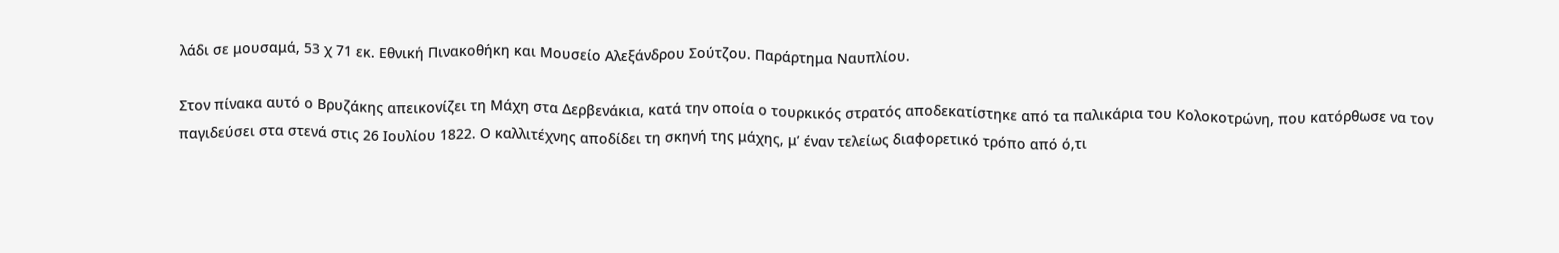λάδι σε μουσαμά, 53 χ 71 εκ. Εθνική Πινακοθήκη και Μουσείο Αλεξάνδρου Σούτζου. Παράρτημα Ναυπλίου.

Στον πίνακα αυτό ο Βρυζάκης απεικονίζει τη Μάχη στα Δερβενάκια, κατά την οποία ο τουρκικός στρατός αποδεκατίστηκε από τα παλικάρια του Κολοκοτρώνη, που κατόρθωσε να τον παγιδεύσει στα στενά στις 26 Ιουλίου 1822. Ο καλλιτέχνης αποδίδει τη σκηνή της μάχης, μ’ έναν τελείως διαφορετικό τρόπο από ό,τι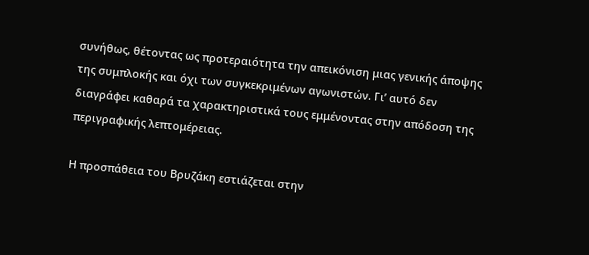συνήθως, θέτοντας ως προτεραιότητα την απεικόνιση μιας γενικής άποψης της συμπλοκής και όχι των συγκεκριμένων αγωνιστών. Γι’ αυτό δεν διαγράφει καθαρά τα χαρακτηριστικά τους εμμένοντας στην απόδοση της περιγραφικής λεπτομέρειας.

Η προσπάθεια του Βρυζάκη εστιάζεται στην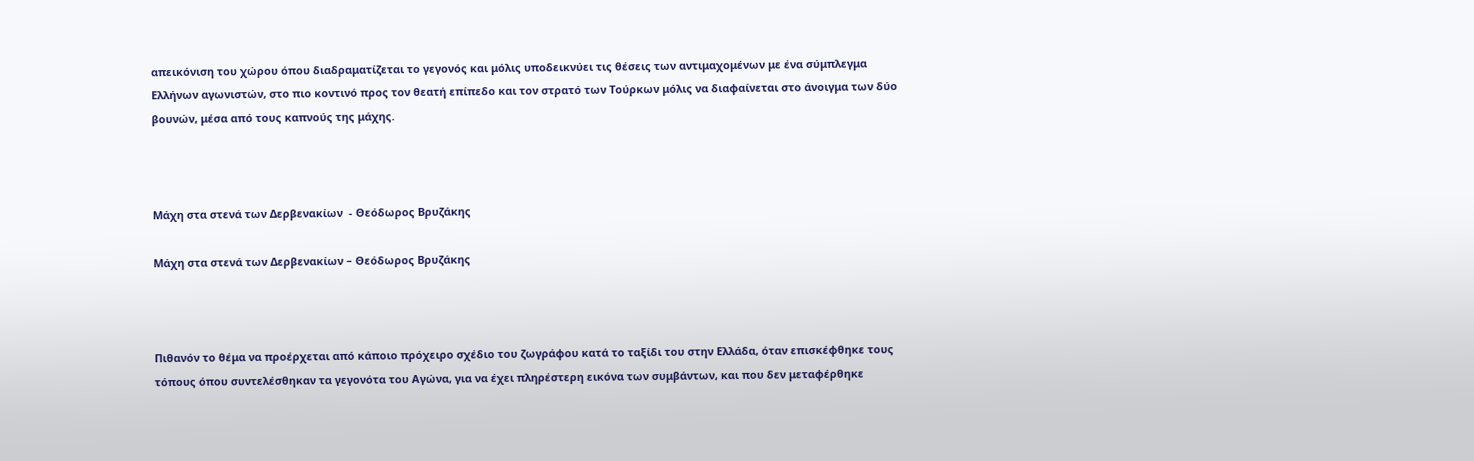απεικόνιση του χώρου όπου διαδραματίζεται το γεγονός και μόλις υποδεικνύει τις θέσεις των αντιμαχομένων με ένα σύμπλεγμα Ελλήνων αγωνιστών, στο πιο κοντινό προς τον θεατή επίπεδο και τον στρατό των Τούρκων μόλις να διαφαίνεται στο άνοιγμα των δύο βουνών, μέσα από τους καπνούς της μάχης.



Μάχη στα στενά των Δερβενακίων  - Θεόδωρος Βρυζάκης

Μάχη στα στενά των Δερβενακίων – Θεόδωρος Βρυζάκης



Πιθανόν το θέμα να προέρχεται από κάποιο πρόχειρο σχέδιο του ζωγράφου κατά το ταξίδι του στην Ελλάδα, όταν επισκέφθηκε τους τόπους όπου συντελέσθηκαν τα γεγονότα του Αγώνα, για να έχει πληρέστερη εικόνα των συμβάντων, και που δεν μεταφέρθηκε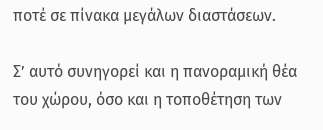ποτέ σε πίνακα μεγάλων διαστάσεων.

Σ’ αυτό συνηγορεί και η πανοραμική θέα του χώρου, όσο και η τοποθέτηση των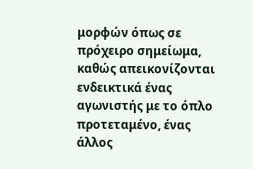μορφών όπως σε πρόχειρο σημείωμα, καθώς απεικονίζονται ενδεικτικά ένας αγωνιστής με το όπλο προτεταμένο, ένας άλλος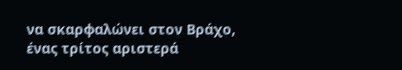να σκαρφαλώνει στον Βράχο, ένας τρίτος αριστερά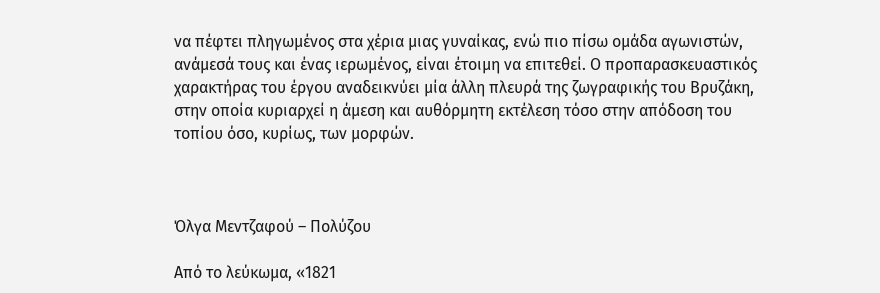να πέφτει πληγωμένος στα χέρια μιας γυναίκας, ενώ πιο πίσω ομάδα αγωνιστών, ανάμεσά τους και ένας ιερωμένος, είναι έτοιμη να επιτεθεί. Ο προπαρασκευαστικός χαρακτήρας του έργου αναδεικνύει μία άλλη πλευρά της ζωγραφικής του Βρυζάκη, στην οποία κυριαρχεί η άμεση και αυθόρμητη εκτέλεση τόσο στην απόδοση του τοπίου όσο, κυρίως, των μορφών.



Όλγα Μεντζαφού – Πολύζου

Από το λεύκωμα, «1821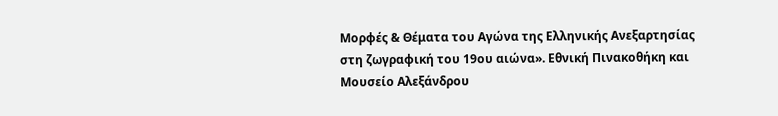Μορφές & Θέματα του Αγώνα της Ελληνικής Ανεξαρτησίας στη ζωγραφική του 19ου αιώνα». Εθνική Πινακοθήκη και Μουσείο Αλεξάνδρου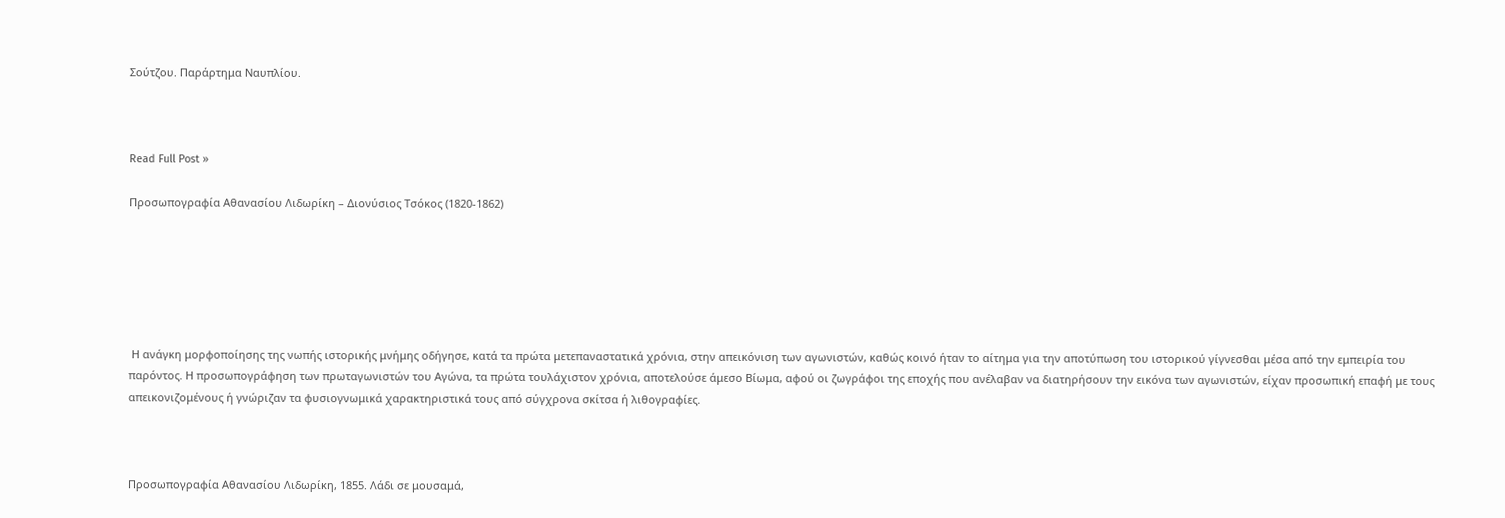Σούτζου. Παράρτημα Ναυπλίου.



Read Full Post »

Προσωπογραφία Αθανασίου Λιδωρίκη – Διονύσιος Τσόκος (1820-1862)






 Η ανάγκη μορφοποίησης της νωπής ιστορικής μνήμης οδήγησε, κατά τα πρώτα μετεπαναστατικά χρόνια, στην απεικόνιση των αγωνιστών, καθώς κοινό ήταν το αίτημα για την αποτύπωση του ιστορικού γίγνεσθαι μέσα από την εμπειρία του παρόντος. Η προσωπογράφηση των πρωταγωνιστών του Αγώνα, τα πρώτα τουλάχιστον χρόνια, αποτελούσε άμεσο Βίωμα, αφού οι ζωγράφοι της εποχής που ανέλαβαν να διατηρήσουν την εικόνα των αγωνιστών, είχαν προσωπική επαφή με τους απεικονιζομένους ή γνώριζαν τα φυσιογνωμικά χαρακτηριστικά τους από σύγχρονα σκίτσα ή λιθογραφίες.



Προσωπογραφία Αθανασίου Λιδωρίκη, 1855. Λάδι σε μουσαμά,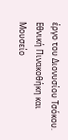έργο του Διονυσίου Τσόκου. Εθνική Πινακοθήκη και Μουσείο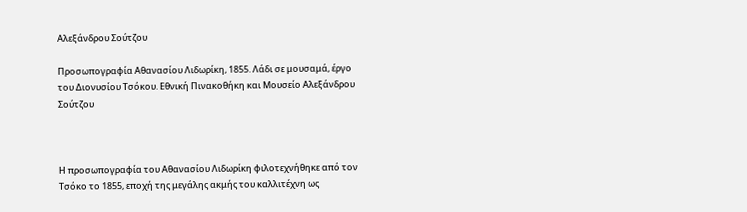Αλεξάνδρου Σούτζου

Προσωπογραφία Αθανασίου Λιδωρίκη, 1855. Λάδι σε μουσαμά, έργο του Διονυσίου Τσόκου. Εθνική Πινακοθήκη και Μουσείο Αλεξάνδρου Σούτζου



Η προσωπογραφία του Αθανασίου Λιδωρίκη φιλοτεχνήθηκε από τον Τσόκο το 1855, εποχή της μεγάλης ακμής του καλλιτέχνη ως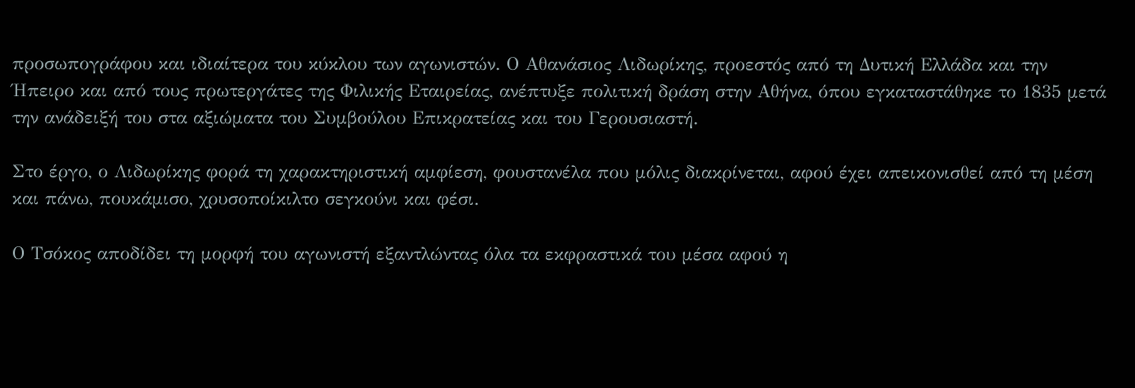προσωπογράφου και ιδιαίτερα του κύκλου των αγωνιστών. Ο Αθανάσιος Λιδωρίκης, προεστός από τη Δυτική Ελλάδα και την Ήπειρο και από τους πρωτεργάτες της Φιλικής Εταιρείας, ανέπτυξε πολιτική δράση στην Αθήνα, όπου εγκαταστάθηκε το 1835 μετά την ανάδειξή του στα αξιώματα του Συμβούλου Επικρατείας και του Γερουσιαστή.

Στο έργο, ο Λιδωρίκης φορά τη χαρακτηριστική αμφίεση, φουστανέλα που μόλις διακρίνεται, αφού έχει απεικονισθεί από τη μέση και πάνω, πουκάμισο, χρυσοποίκιλτο σεγκούνι και φέσι.

Ο Τσόκος αποδίδει τη μορφή του αγωνιστή εξαντλώντας όλα τα εκφραστικά του μέσα αφού η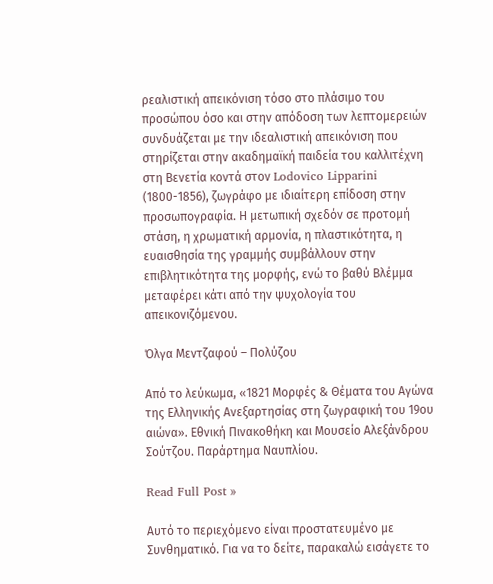ρεαλιστική απεικόνιση τόσο στο πλάσιμο του προσώπου όσο και στην απόδοση των λεπτομερειών συνδυάζεται με την ιδεαλιστική απεικόνιση που στηρίζεται στην ακαδημαϊκή παιδεία του καλλιτέχνη στη Βενετία κοντά στον Lodovico Lipparini (1800-1856), ζωγράφο με ιδιαίτερη επίδοση στην προσωπογραφία. Η μετωπική σχεδόν σε προτομή στάση, η χρωματική αρμονία, η πλαστικότητα, η ευαισθησία της γραμμής συμβάλλουν στην επιβλητικότητα της μορφής, ενώ το βαθύ Βλέμμα μεταφέρει κάτι από την ψυχολογία του απεικονιζόμενου.

Όλγα Μεντζαφού – Πολύζου

Από το λεύκωμα, «1821 Μορφές & Θέματα του Αγώνα της Ελληνικής Ανεξαρτησίας στη ζωγραφική του 19ου αιώνα». Εθνική Πινακοθήκη και Μουσείο Αλεξάνδρου Σούτζου. Παράρτημα Ναυπλίου.

Read Full Post »

Αυτό το περιεχόμενο είναι προστατευμένο με Συνθηματικό. Για να το δείτε, παρακαλώ εισάγετε το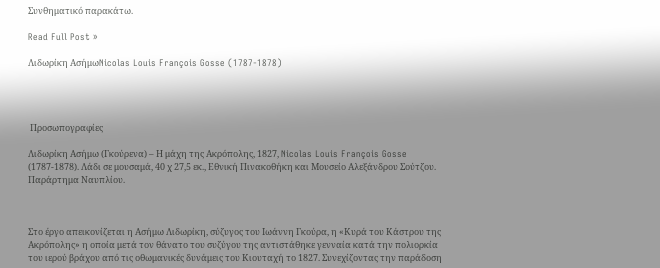Συνθηματικό παρακάτω.

Read Full Post »

Λιδωρίκη ΑσήμωNicolas Louis François Gosse (1787-1878)




 Προσωπογραφίες

Λιδωρίκη Ασήμω (Γκούρενα) – Η μάχη της Ακρόπολης, 1827, Nicolas Louis François Gosse (1787-1878). Λάδι σε μουσαμά, 40 χ 27,5 εκ., Εθνική Πινακοθήκη και Μουσείο Αλεξάνδρου Σούτζου. Παράρτημα Ναυπλίου.



Στο έργο απεικονίζεται η Ασήμω Λιδωρίκη, σύζυγος του Ιωάννη Γκούρα, η «Κυρά του Κάστρου της Ακρόπολης» η οποία μετά τον θάνατο του συζύγου της αντιστάθηκε γενναία κατά την πολιορκία του ιερού βράχου από τις οθωμανικές δυνάμεις του Κιουταχή το 1827. Συνεχίζοντας την παράδοση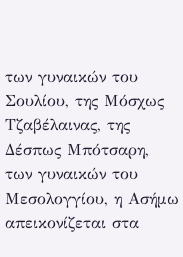των γυναικών του Σουλίου, της Μόσχως Τζαβέλαινας, της Δέσπως Μπότσαρη, των γυναικών του Μεσολογγίου, η Ασήμω απεικονίζεται στα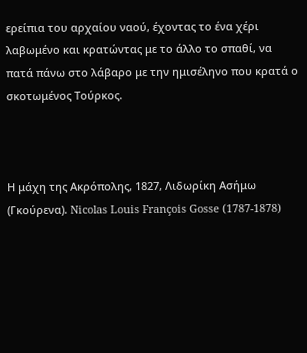ερείπια του αρχαίου ναού, έχοντας το ένα χέρι λαβωμένο και κρατώντας με το άλλο το σπαθί, να πατά πάνω στο λάβαρο με την ημισέληνο που κρατά ο σκοτωμένος Τούρκος.



Η μάχη της Ακρόπολης, 1827, Λιδωρίκη Ασήμω (Γκούρενα). Nicolas Louis François Gosse (1787-1878)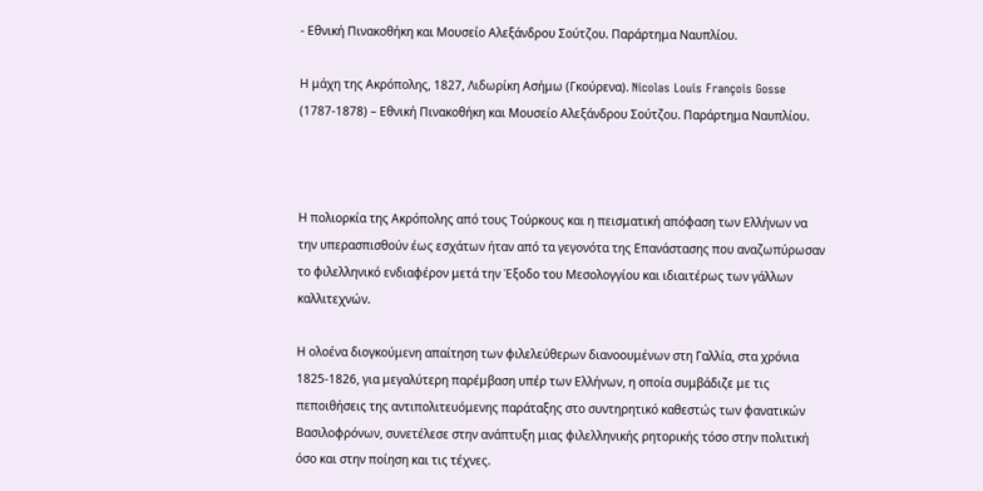- Εθνική Πινακοθήκη και Μουσείο Αλεξάνδρου Σούτζου. Παράρτημα Ναυπλίου.

Η μάχη της Ακρόπολης, 1827, Λιδωρίκη Ασήμω (Γκούρενα). Nicolas Louis François Gosse (1787-1878) – Εθνική Πινακοθήκη και Μουσείο Αλεξάνδρου Σούτζου. Παράρτημα Ναυπλίου.



Η πολιορκία της Ακρόπολης από τους Τούρκους και η πεισματική απόφαση των Ελλήνων να την υπερασπισθούν έως εσχάτων ήταν από τα γεγονότα της Επανάστασης που αναζωπύρωσαν το φιλελληνικό ενδιαφέρον μετά την Έξοδο του Μεσολογγίου και ιδιαιτέρως των γάλλων καλλιτεχνών.

Η ολοένα διογκούμενη απαίτηση των φιλελεύθερων διανοουμένων στη Γαλλία, στα χρόνια 1825-1826, για μεγαλύτερη παρέμβαση υπέρ των Ελλήνων, η οποία συμβάδιζε με τις πεποιθήσεις της αντιπολιτευόμενης παράταξης στο συντηρητικό καθεστώς των φανατικών Βασιλοφρόνων, συνετέλεσε στην ανάπτυξη μιας φιλελληνικής ρητορικής τόσο στην πολιτική όσο και στην ποίηση και τις τέχνες.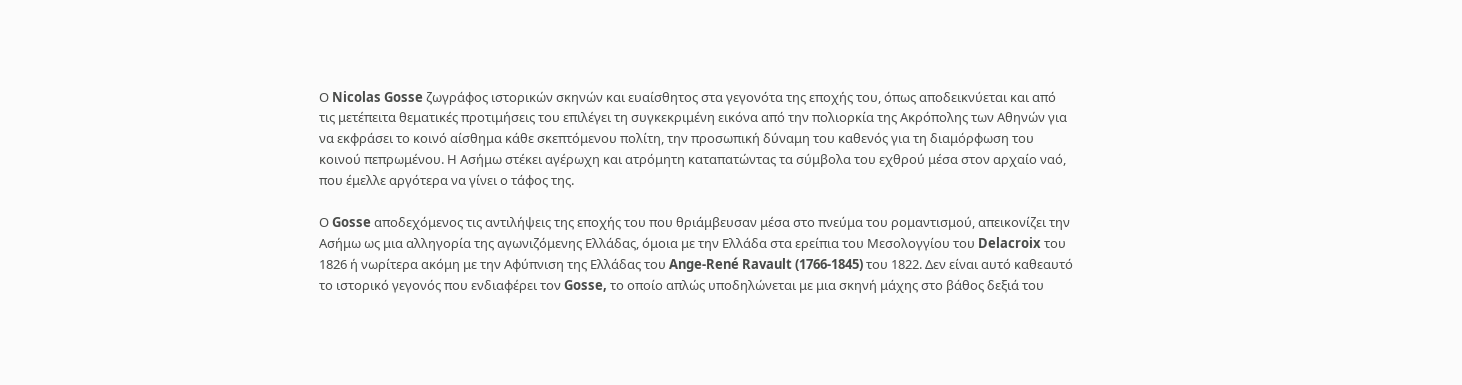Ο Nicolas Gosse ζωγράφος ιστορικών σκηνών και ευαίσθητος στα γεγονότα της εποχής του, όπως αποδεικνύεται και από τις μετέπειτα θεματικές προτιμήσεις του επιλέγει τη συγκεκριμένη εικόνα από την πολιορκία της Ακρόπολης των Αθηνών για να εκφράσει το κοινό αίσθημα κάθε σκεπτόμενου πολίτη, την προσωπική δύναμη του καθενός για τη διαμόρφωση του κοινού πεπρωμένου. Η Ασήμω στέκει αγέρωχη και ατρόμητη καταπατώντας τα σύμβολα του εχθρού μέσα στον αρχαίο ναό, που έμελλε αργότερα να γίνει ο τάφος της.

Ο Gosse αποδεχόμενος τις αντιλήψεις της εποχής του που θριάμβευσαν μέσα στο πνεύμα του ρομαντισμού, απεικονίζει την Ασήμω ως μια αλληγορία της αγωνιζόμενης Ελλάδας, όμοια με την Ελλάδα στα ερείπια του Μεσολογγίου του Delacroix του 1826 ή νωρίτερα ακόμη με την Αφύπνιση της Ελλάδας του Ange-René Ravault (1766-1845) του 1822. Δεν είναι αυτό καθεαυτό το ιστορικό γεγονός που ενδιαφέρει τον Gosse, το οποίο απλώς υποδηλώνεται με μια σκηνή μάχης στο βάθος δεξιά του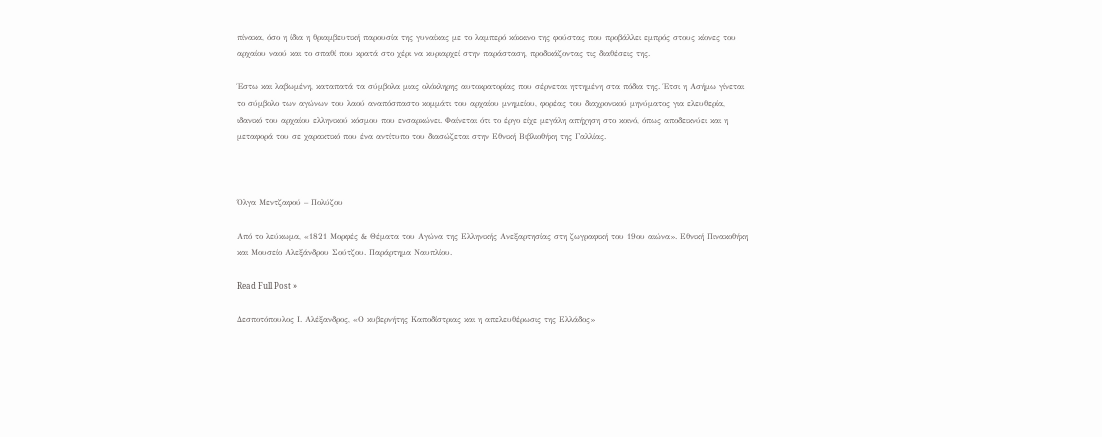πίνακα, όσο η ίδια η θριαμβευτική παρουσία της γυναίκας με το λαμπερό κόκκινο της φούστας που προβάλλει εμπρός στους κίονες του αρχαίου ναού και το σπαθί που κρατά στο χέρι να κυριαρχεί στην παράσταση, προδικάζοντας τις διαθέσεις της.

Έστω και λαβωμένη, καταπατά τα σύμβολα μιας ολόκληρης αυτοκρατορίας που σέρνεται ηττημένη στα πόδια της. Έτσι η Ασήμω γίνεται το σύμβολο των αγώνων του λαού αναπόσπαστο κομμάτι του αρχαίου μνημείου, φορέας του διαχρονικού μηνύματος για ελευθερία, ιδανικό του αρχαίου ελληνικού κόσμου που ενσαρκώνει. Φαίνεται ότι το έργο είχε μεγάλη απήχηση στο κοινό, όπως αποδεικνύει και η μεταφορά του σε χαρακτικό που ένα αντίτυπο του διασώζεται στην Εθνική Βιβλιοθήκη της Γαλλίας.



Όλγα Μεντζαφού – Πολύζου

Από το λεύκωμα, «1821 Μορφές & Θέματα του Αγώνα της Ελληνικής Ανεξαρτησίας στη ζωγραφική του 19ου αιώνα». Εθνική Πινακοθήκη και Μουσείο Αλεξάνδρου Σούτζου. Παράρτημα Ναυπλίου.

Read Full Post »

Δεσποτόπουλος Ι. Αλέξανδρος, «Ο κυβερνήτης Καποδίστριας και η απελευθέρωσις της Ελλάδος»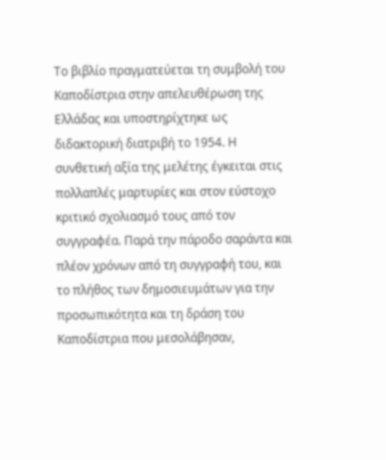Το βιβλίο πραγματεύεται τη συμβολή του Καποδίστρια στην απελευθέρωση της Ελλάδας και υποστηρίχτηκε ως διδακτορική διατριβή το 1954. Η συνθετική αξία της μελέτης έγκειται στις πολλαπλές μαρτυρίες και στον εύστοχο κριτικό σχολιασμό τους από τον συγγραφέα. Παρά την πάροδο σαράντα και πλέον χρόνων από τη συγγραφή του, και το πλήθος των δημοσιευμάτων για την προσωπικότητα και τη δράση του Καποδίστρια που μεσολάβησαν,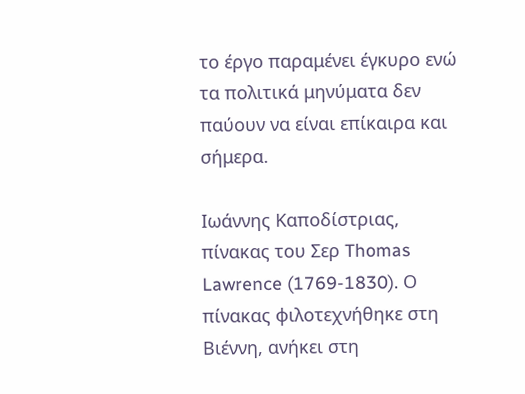το έργο παραμένει έγκυρο ενώ τα πολιτικά μηνύματα δεν παύουν να είναι επίκαιρα και σήμερα.

Ιωάννης Καποδίστριας, πίνακας του Σερ Thomas Lawrence (1769-1830). Ο πίνακας φιλοτεχνήθηκε στη Βιέννη, ανήκει στη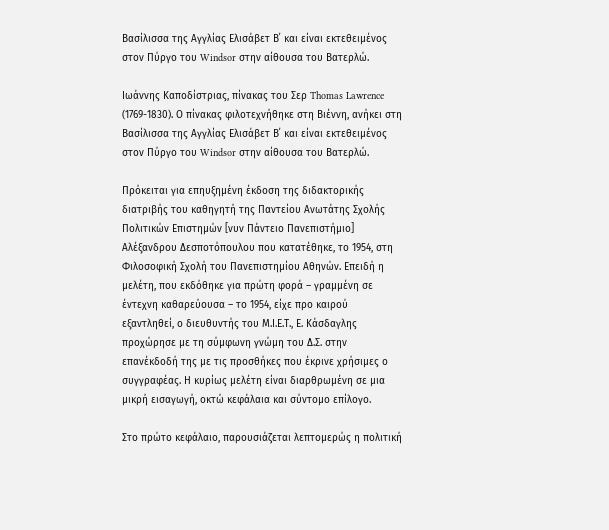Βασίλισσα της Αγγλίας Ελισάβετ Β΄ και είναι εκτεθειμένος στον Πύργο του Windsor στην αίθουσα του Βατερλώ.

Ιωάννης Καποδίστριας, πίνακας του Σερ Thomas Lawrence (1769-1830). Ο πίνακας φιλοτεχνήθηκε στη Βιέννη, ανήκει στη Βασίλισσα της Αγγλίας Ελισάβετ Β΄ και είναι εκτεθειμένος στον Πύργο του Windsor στην αίθουσα του Βατερλώ.

Πρόκειται για επηυξημένη έκδοση της διδακτορικής διατριβής του καθηγητή της Παντείου Ανωτάτης Σχολής Πολιτικών Επιστημών [νυν Πάντειο Πανεπιστήμιο] Αλέξανδρου Δεσποτόπουλου που κατατέθηκε, το 1954, στη Φιλοσοφική Σχολή του Πανεπιστημίου Αθηνών. Επειδή η μελέτη, που εκδόθηκε για πρώτη φορά – γραμμένη σε έντεχνη καθαρεύουσα – το 1954, είχε προ καιρού εξαντληθεί, ο διευθυντής του Μ.Ι.Ε.Τ., Ε. Κάσδαγλης προχώρησε με τη σύμφωνη γνώμη του Δ.Σ. στην επανέκδοδή της με τις προσθήκες που έκρινε χρήσιμες ο συγγραφέας. Η κυρίως μελέτη είναι διαρθρωμένη σε μια μικρή εισαγωγή, οκτώ κεφάλαια και σύντομο επίλογο.

Στο πρώτο κεφάλαιο, παρουσιάζεται λεπτομερώς η πολιτική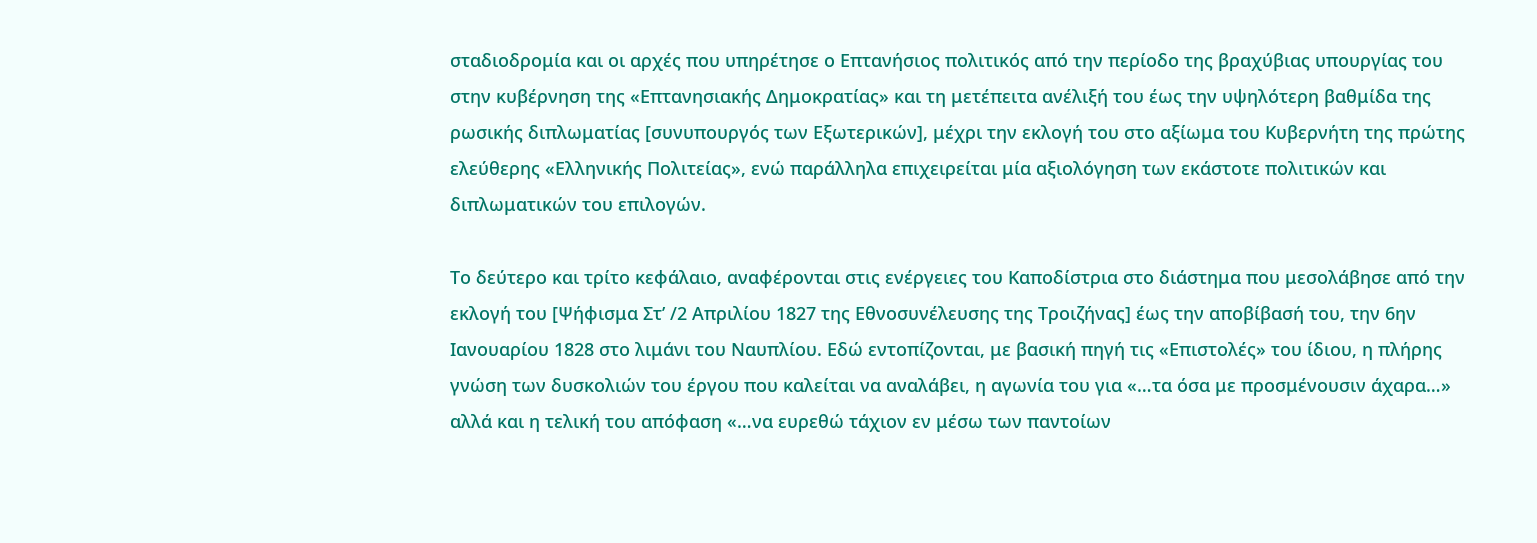σταδιοδρομία και οι αρχές που υπηρέτησε ο Επτανήσιος πολιτικός από την περίοδο της βραχύβιας υπουργίας του στην κυβέρνηση της «Επτανησιακής Δημοκρατίας» και τη μετέπειτα ανέλιξή του έως την υψηλότερη βαθμίδα της ρωσικής διπλωματίας [συνυπουργός των Εξωτερικών], μέχρι την εκλογή του στο αξίωμα του Κυβερνήτη της πρώτης ελεύθερης «Ελληνικής Πολιτείας», ενώ παράλληλα επιχειρείται μία αξιολόγηση των εκάστοτε πολιτικών και διπλωματικών του επιλογών.

Το δεύτερο και τρίτο κεφάλαιο, αναφέρονται στις ενέργειες του Καποδίστρια στο διάστημα που μεσολάβησε από την εκλογή του [Ψήφισμα Στ’ /2 Απριλίου 1827 της Εθνοσυνέλευσης της Τροιζήνας] έως την αποβίβασή του, την 6ην Ιανουαρίου 1828 στο λιμάνι του Ναυπλίου. Εδώ εντοπίζονται, με βασική πηγή τις «Επιστολές» του ίδιου, η πλήρης γνώση των δυσκολιών του έργου που καλείται να αναλάβει, η αγωνία του για «…τα όσα με προσμένουσιν άχαρα…» αλλά και η τελική του απόφαση «…να ευρεθώ τάχιον εν μέσω των παντοίων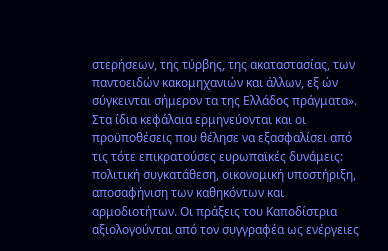στερήσεων, της τύρβης, της ακαταστασίας, των παντοειδών κακομηχανιών και άλλων, εξ ών σύγκεινται σήμερον τα της Ελλάδος πράγματα». Στα ίδια κεφάλαια ερμηνεύονται και οι προϋποθέσεις που θέλησε να εξασφαλίσει από τις τότε επικρατούσες ευρωπαϊκές δυνάμεις: πολιτική συγκατάθεση, οικονομική υποστήριξη, αποσαφήνιση των καθηκόντων και αρμοδιοτήτων. Οι πράξεις του Καποδίστρια αξιολογούνται από τον συγγραφέα ως ενέργειες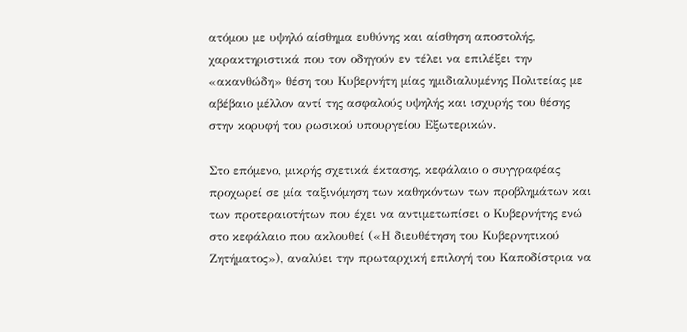ατόμου με υψηλό αίσθημα ευθύνης και αίσθηση αποστολής, χαρακτηριστικά που τον οδηγούν εν τέλει να επιλέξει την «ακανθώδη» θέση του Κυβερνήτη μίας ημιδιαλυμένης Πολιτείας με αβέβαιο μέλλον αντί της ασφαλούς υψηλής και ισχυρής του θέσης στην κορυφή του ρωσικού υπουργείου Εξωτερικών.

Στο επόμενο, μικρής σχετικά έκτασης, κεφάλαιο ο συγγραφέας προχωρεί σε μία ταξινόμηση των καθηκόντων των προβλημάτων και των προτεραιοτήτων που έχει να αντιμετωπίσει ο Κυβερνήτης ενώ στο κεφάλαιο που ακλουθεί («Η διευθέτηση του Κυβερνητικού Ζητήματος»), αναλύει την πρωταρχική επιλογή του Καποδίστρια να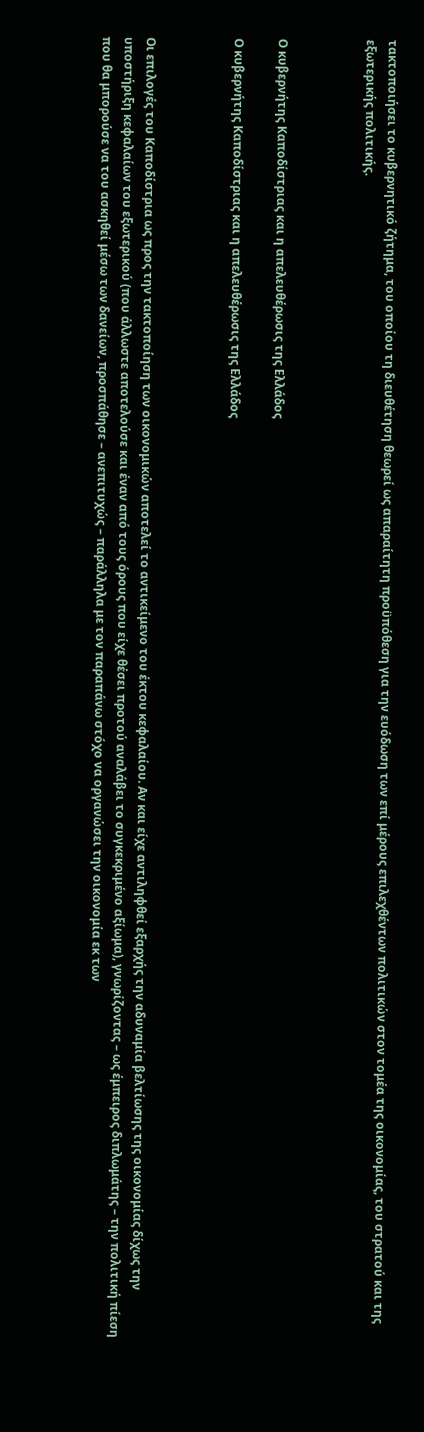τακτοποιήσει το κυβερνητικό ζήτημα, του οποίου τη διευθέτηση θεωρεί ως απαραίτητη προϋπόθεση για την ευόδωση των επί μέρους επιλεχθέντων πολιτικών στον τομέα της οικονομίας, του στρατού και της εξωτερικής πολιτικής.



Ο κυβερνήτης Καποδίστριας και η απελευθέρωσις της Ελλάδος

Ο κυβερνήτης Καποδίστριας και η απελευθέρωσις της Ελλάδος



Οι επιλογές του Καποδίστρια ως προς την τακτοποίηση των οικονομικών αποτελεί το αντικείμενο του έκτου κεφαλαίου. Αν και είχε αντιληφθεί εξαρχής την αδυναμία βελτίωσης της οικονομίας δίχως την υποστήριξη κεφαλαίων του εξωτερικού (που άλλωστε αποτελούσε και έναν από τους όρους που είχε θέσει προτού αναλάβει το συγκεκριμένο αξίωμα), γνωρίζοντας – ως έμπειρος διπλωμάτης – την πολιτική πίεση που θα μπορούσε να του ασκηθεί μέσω των δανείων, προσπάθησε – ανεπιτυχώς – παράλληλα με τον παραπάνω στόχο να οργανώσει την οικονομία εκ των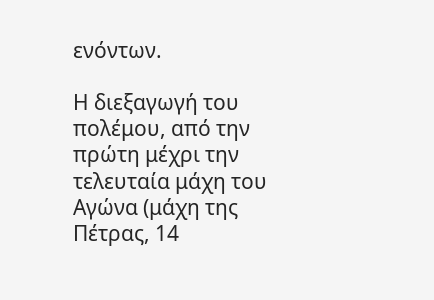ενόντων.

Η διεξαγωγή του πολέμου, από την πρώτη μέχρι την τελευταία μάχη του Αγώνα (μάχη της Πέτρας, 14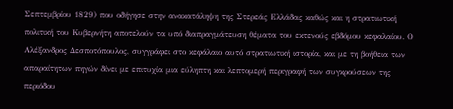Σεπτεμβρίου 1829) που οδήγησε στην ανακατάληψη της Στερεάς Ελλάδας καθώς και η στρατιωτική πολιτική του Κυβερνήτη αποτελούν τα υπό διαπραγμάτευση θέματα του εκτενούς εβδόμου κεφαλαίου. Ο Αλέξανδρος Δεσποτόπουλος, συγγράφει στο κεφάλαιο αυτό στρατιωτική ιστορία, και με τη βοήθεια των απαραίτητων πηγών δίνει με επιτυχία μια εύληπτη και λεπτομερή περιγραφή των συγκρούσεων της περιόδου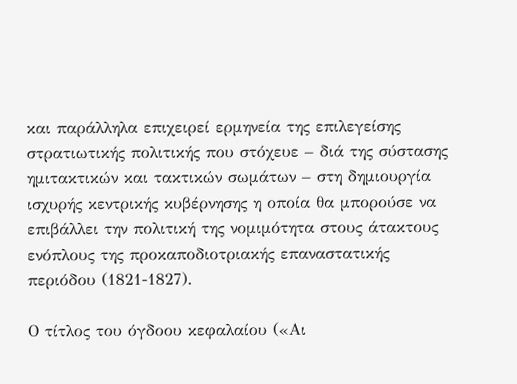και παράλληλα επιχειρεί ερμηνεία της επιλεγείσης στρατιωτικής πολιτικής που στόχευε – διά της σύστασης ημιτακτικών και τακτικών σωμάτων – στη δημιουργία ισχυρής κεντρικής κυβέρνησης η οποία θα μπορούσε να επιβάλλει την πολιτική της νομιμότητα στους άτακτους ενόπλους της προκαποδιοτριακής επαναστατικής περιόδου (1821-1827).

Ο τίτλος του όγδοου κεφαλαίου («Αι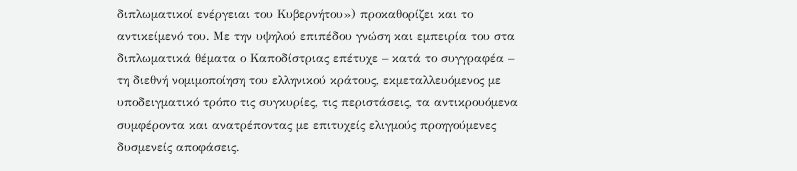διπλωματικοί ενέργειαι του Κυβερνήτου») προκαθορίζει και το αντικείμενό του. Με την υψηλού επιπέδου γνώση και εμπειρία του στα διπλωματικά θέματα ο Καποδίστριας επέτυχε – κατά το συγγραφέα – τη διεθνή νομιμοποίηση του ελληνικού κράτους, εκμεταλλευόμενος με υποδειγματικό τρόπο τις συγκυρίες, τις περιστάσεις, τα αντικρουόμενα συμφέροντα και ανατρέποντας με επιτυχείς ελιγμούς προηγούμενες δυσμενείς αποφάσεις.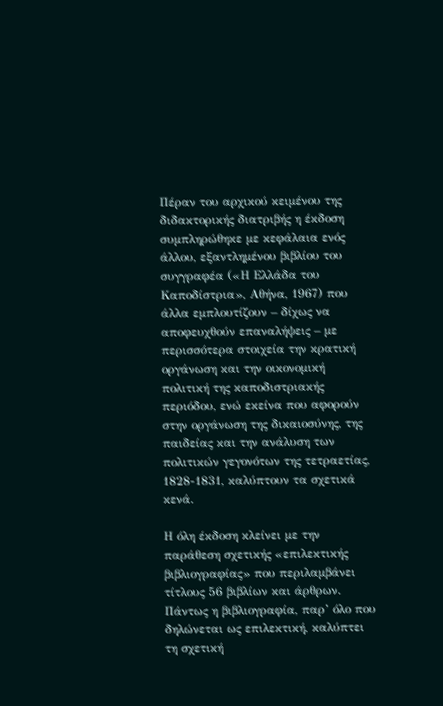Πέραν του αρχικού κειμένου της διδακτορικής διατριβής η έκδοση συμπληρώθηκε με κεφάλαια ενός άλλου, εξαντλημένου βιβλίου του συγγραφέα («Η Ελλάδα του Καποδίστρια», Αθήνα, 1967) που άλλα εμπλουτίζουν – δίχως να αποφευχθούν επαναλήψεις – με περισσότερα στοιχεία την κρατική οργάνωση και την οικονομική πολιτική της καποδιστριακής περιόδου, ενώ εκείνα που αφορούν στην οργάνωση της δικαιοσύνης, της παιδείας και την ανάλυση των πολιτικών γεγονότων της τετραετίας, 1828-1831, καλύπτουν τα σχετικά κενά.

Η όλη έκδοση κλείνει με την παράθεση σχετικής «επιλεκτικής βιβλιογραφίας» που περιλαμβάνει τίτλους 56 βιβλίων και άρθρων. Πάντως η βιβλιογραφία, παρ’ όλο που δηλώνεται ως επιλεκτική, καλύπτει τη σχετική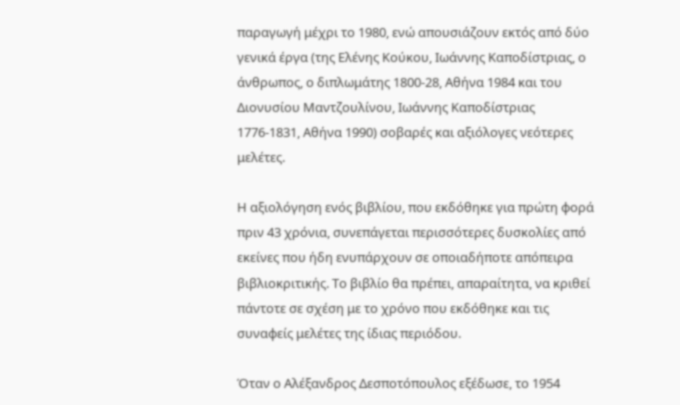παραγωγή μέχρι το 1980, ενώ απουσιάζουν εκτός από δύο γενικά έργα (της Ελένης Κούκου, Ιωάννης Καποδίστριας, ο άνθρωπος, ο διπλωμάτης 1800-28, Αθήνα 1984 και του Διονυσίου Μαντζουλίνου, Ιωάννης Καποδίστριας 1776-1831, Αθήνα 1990) σοβαρές και αξιόλογες νεότερες μελέτες.

Η αξιολόγηση ενός βιβλίου, που εκδόθηκε για πρώτη φορά πριν 43 χρόνια, συνεπάγεται περισσότερες δυσκολίες από εκείνες που ήδη ενυπάρχουν σε οποιαδήποτε απόπειρα βιβλιοκριτικής. Το βιβλίο θα πρέπει, απαραίτητα, να κριθεί πάντοτε σε σχέση με το χρόνο που εκδόθηκε και τις συναφείς μελέτες της ίδιας περιόδου.

Όταν ο Αλέξανδρος Δεσποτόπουλος εξέδωσε, το 1954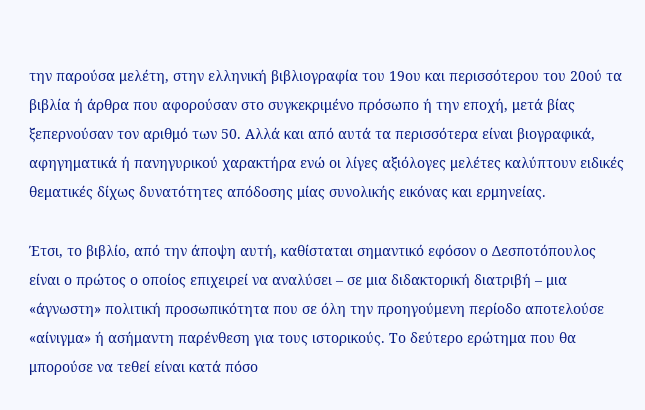την παρούσα μελέτη, στην ελληνική βιβλιογραφία του 19ου και περισσότερου του 20ού τα βιβλία ή άρθρα που αφορούσαν στο συγκεκριμένο πρόσωπο ή την εποχή, μετά βίας ξεπερνούσαν τον αριθμό των 50. Αλλά και από αυτά τα περισσότερα είναι βιογραφικά, αφηγηματικά ή πανηγυρικού χαρακτήρα ενώ οι λίγες αξιόλογες μελέτες καλύπτουν ειδικές θεματικές δίχως δυνατότητες απόδοσης μίας συνολικής εικόνας και ερμηνείας.

Έτσι, το βιβλίο, από την άποψη αυτή, καθίσταται σημαντικό εφόσον ο Δεσποτόπουλος είναι ο πρώτος ο οποίος επιχειρεί να αναλύσει – σε μια διδακτορική διατριβή – μια «άγνωστη» πολιτική προσωπικότητα που σε όλη την προηγούμενη περίοδο αποτελούσε «αίνιγμα» ή ασήμαντη παρένθεση για τους ιστορικούς. Το δεύτερο ερώτημα που θα μπορούσε να τεθεί είναι κατά πόσο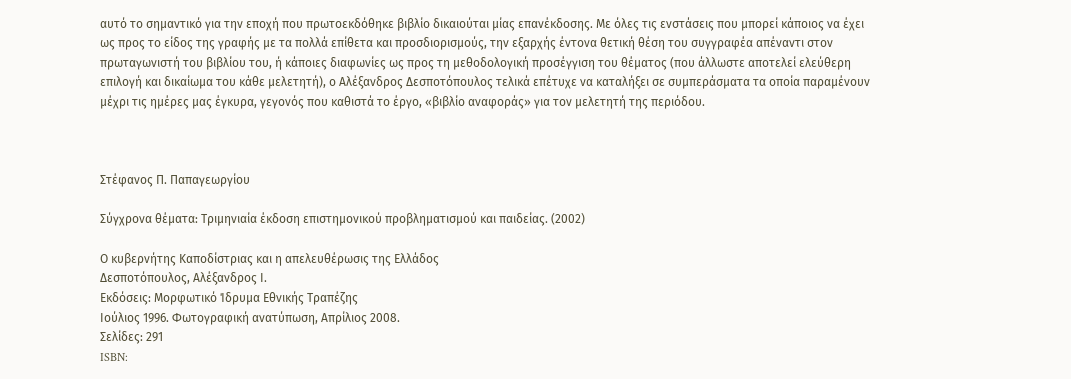αυτό το σημαντικό για την εποχή που πρωτοεκδόθηκε βιβλίο δικαιούται μίας επανέκδοσης. Με όλες τις ενστάσεις που μπορεί κάποιος να έχει ως προς το είδος της γραφής με τα πολλά επίθετα και προσδιορισμούς, την εξαρχής έντονα θετική θέση του συγγραφέα απέναντι στον πρωταγωνιστή του βιβλίου του, ή κάποιες διαφωνίες ως προς τη μεθοδολογική προσέγγιση του θέματος (που άλλωστε αποτελεί ελεύθερη επιλογή και δικαίωμα του κάθε μελετητή), ο Αλέξανδρος Δεσποτόπουλος τελικά επέτυχε να καταλήξει σε συμπεράσματα τα οποία παραμένουν μέχρι τις ημέρες μας έγκυρα, γεγονός που καθιστά το έργο, «βιβλίο αναφοράς» για τον μελετητή της περιόδου.



Στέφανος Π. Παπαγεωργίου

Σύγχρονα θέματα: Τριμηνιαία έκδοση επιστημονικού προβληματισμού και παιδείας. (2002)

Ο κυβερνήτης Καποδίστριας και η απελευθέρωσις της Ελλάδος
Δεσποτόπουλος, Αλέξανδρος Ι.
Εκδόσεις: Μορφωτικό Ίδρυμα Εθνικής Τραπέζης
Ιούλιος 1996. Φωτογραφική ανατύπωση, Απρίλιος 2008.
Σελίδες: 291
ISBN: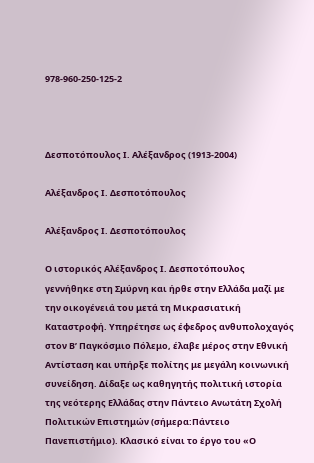978-960-250-125-2



Δεσποτόπουλος Ι. Αλέξανδρος (1913-2004)

Αλέξανδρος Ι. Δεσποτόπουλος

Αλέξανδρος Ι. Δεσποτόπουλος

Ο ιστορικός Αλέξανδρος Ι. Δεσποτόπουλος γεννήθηκε στη Σμύρνη και ήρθε στην Ελλάδα μαζί με την οικογένειά του μετά τη Μικρασιατική Καταστροφή. Υπηρέτησε ως έφεδρος ανθυπολοχαγός στον Β’ Παγκόσμιο Πόλεμο, έλαβε μέρος στην Εθνική Αντίσταση και υπήρξε πολίτης με μεγάλη κοινωνική συνείδηση. Δίδαξε ως καθηγητής πολιτική ιστορία της νεότερης Ελλάδας στην Πάντειο Ανωτάτη Σχολή Πολιτικών Επιστημών (σήμερα:Πάντειο Πανεπιστήμιο). Κλασικό είναι το έργο του «Ο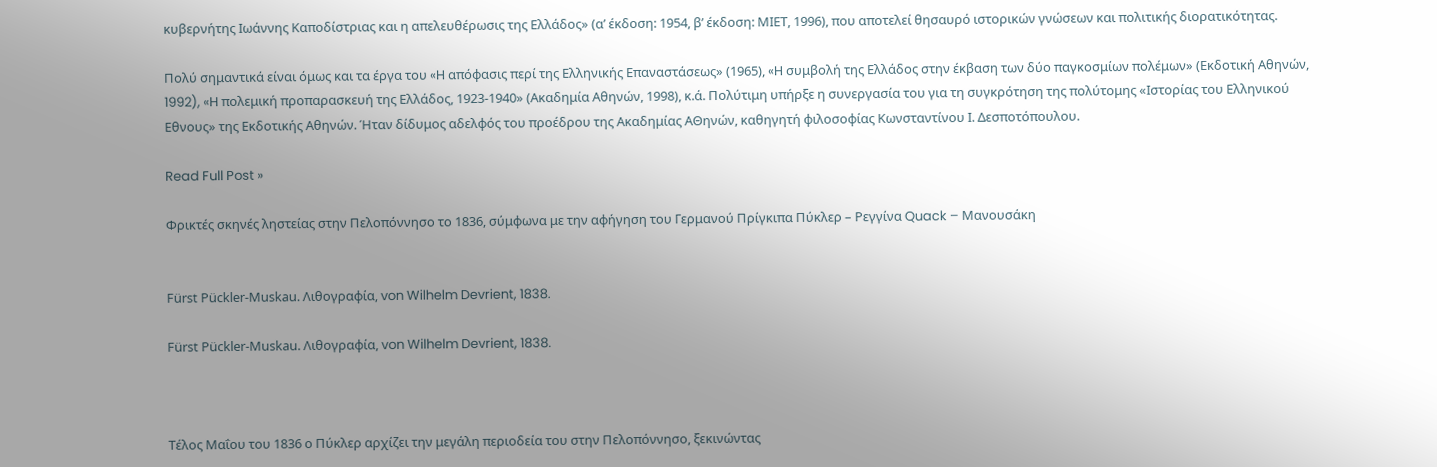κυβερνήτης Ιωάννης Καποδίστριας και η απελευθέρωσις της Ελλάδος» (α’ έκδοση: 1954, β’ έκδοση: ΜΙΕΤ, 1996), που αποτελεί θησαυρό ιστορικών γνώσεων και πολιτικής διορατικότητας.

Πολύ σημαντικά είναι όμως και τα έργα του «H απόφασις περί της Ελληνικής Επαναστάσεως» (1965), «H συμβολή της Ελλάδος στην έκβαση των δύο παγκοσμίων πολέμων» (Εκδοτική Αθηνών, 1992), «H πολεμική προπαρασκευή της Ελλάδος, 1923-1940» (Ακαδημία Αθηνών, 1998), κ.ά. Πολύτιμη υπήρξε η συνεργασία του για τη συγκρότηση της πολύτομης «Ιστορίας του Ελληνικού Εθνους» της Εκδοτικής Αθηνών. Ήταν δίδυμος αδελφός του προέδρου της Ακαδημίας ΑΘηνών, καθηγητή φιλοσοφίας Κωνσταντίνου Ι. Δεσποτόπουλου.

Read Full Post »

Φρικτές σκηνές ληστείας στην Πελοπόννησο το 1836, σύμφωνα με την αφήγηση του Γερμανού Πρίγκιπα Πύκλερ – Ρεγγίνα Quack – Μανουσάκη


Fürst Pückler-Muskau. Λιθογραφία, von Wilhelm Devrient, 1838.

Fürst Pückler-Muskau. Λιθογραφία, von Wilhelm Devrient, 1838.



Τέλος Μαΐου του 1836 ο Πύκλερ αρχίζει την μεγάλη περιοδεία του στην Πελοπόννησο, ξεκινώντας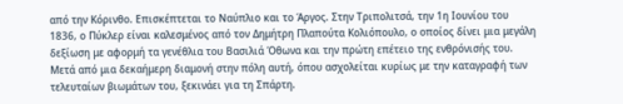από την Κόρινθο. Επισκέπτεται το Ναύπλιο και το Άργος. Στην Τριπολιτσά, την 1η Ιουνίου του 1836, ο Πύκλερ είναι καλεσμένος από τον Δημήτρη Πλαπούτα Κολιόπουλο, ο οποίος δίνει μια μεγάλη δεξίωση με αφορμή τα γενέθλια του Βασιλιά Όθωνα και την πρώτη επέτειο της ενθρόνισής του. Μετά από μια δεκαήμερη διαμονή στην πόλη αυτή, όπου ασχολείται κυρίως με την καταγραφή των τελευταίων βιωμάτων του, ξεκινάει για τη Σπάρτη.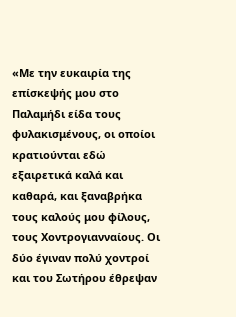«Με την ευκαιρία της επίσκεψής μου στο Παλαμήδι είδα τους φυλακισμένους, οι οποίοι κρατιούνται εδώ εξαιρετικά καλά και καθαρά, και ξαναβρήκα τους καλούς μου φίλους, τους Χοντρογιανναίους. Οι δύο έγιναν πολύ χοντροί και του Σωτήρου έθρεψαν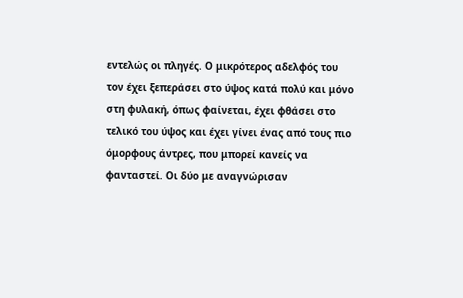εντελώς οι πληγές. Ο μικρότερος αδελφός του τον έχει ξεπεράσει στο ύψος κατά πολύ και μόνο στη φυλακή, όπως φαίνεται, έχει φθάσει στο τελικό του ύψος και έχει γίνει ένας από τους πιο όμορφους άντρες, που μπορεί κανείς να φανταστεί. Οι δύο με αναγνώρισαν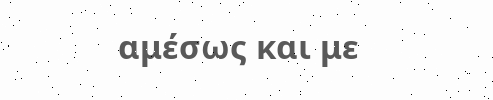αμέσως και με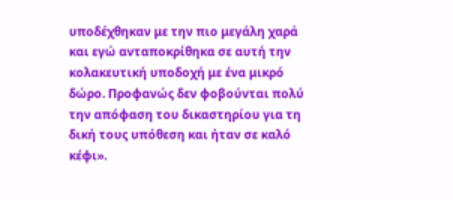υποδέχθηκαν με την πιο μεγάλη χαρά και εγώ ανταποκρίθηκα σε αυτή την κολακευτική υποδοχή με ένα μικρό δώρο. Προφανώς δεν φοβούνται πολύ την απόφαση του δικαστηρίου για τη δική τους υπόθεση και ήταν σε καλό κέφι».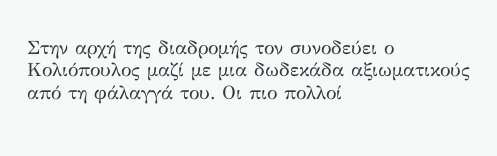Στην αρχή της διαδρομής τον συνοδεύει ο Κολιόπουλος μαζί με μια δωδεκάδα αξιωματικούς από τη φάλαγγά του. Οι πιο πολλοί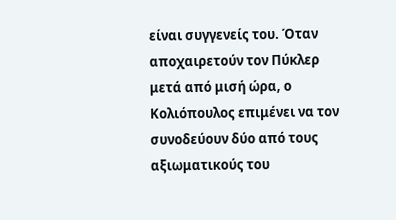είναι συγγενείς του. Όταν αποχαιρετούν τον Πύκλερ μετά από μισή ώρα, ο Κολιόπουλος επιμένει να τον συνοδεύουν δύο από τους αξιωματικούς του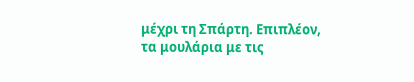μέχρι τη Σπάρτη. Επιπλέον, τα μουλάρια με τις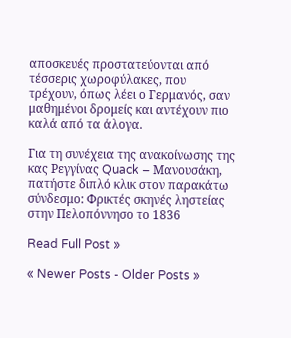αποσκευές προστατεύονται από τέσσερις χωροφύλακες, που τρέχουν, όπως λέει ο Γερμανός, σαν μαθημένοι δρομείς και αντέχουν πιο καλά από τα άλογα.

Για τη συνέχεια της ανακοίνωσης της κας Ρεγγίνας Quack – Μανουσάκη, πατήστε διπλό κλικ στον παρακάτω σύνδεσμο: Φρικτές σκηνές ληστείας στην Πελοπόννησο το 1836

Read Full Post »

« Newer Posts - Older Posts »